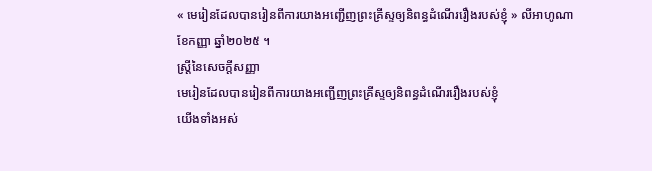« មេរៀនដែលបានរៀនពីការយាងអញ្ជើញព្រះគ្រីស្ទឲ្យនិពន្ធដំណើររឿងរបស់ខ្ញុំ » លីអាហូណា ខែកញ្ញា ឆ្នាំ២០២៥ ។
ស្រ្តីនៃសេចក្តីសញ្ញា
មេរៀនដែលបានរៀនពីការយាងអញ្ជើញព្រះគ្រីស្ទឲ្យនិពន្ធដំណើររឿងរបស់ខ្ញុំ
យើងទាំងអស់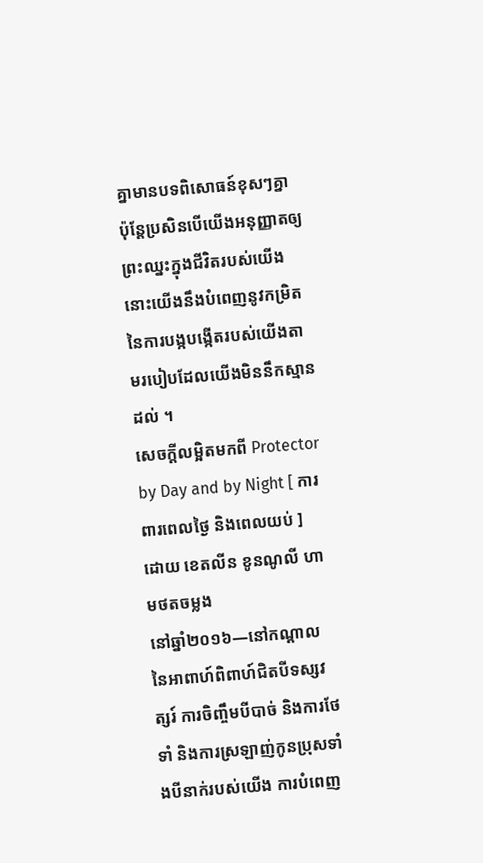គ្នាមានបទពិសោធន៍ខុសៗគ្នា ប៉ុន្តែប្រសិនបើយើងអនុញ្ញាតឲ្យព្រះឈ្នះក្នុងជីវិតរបស់យើង នោះយើងនឹងបំពេញនូវកម្រិតនៃការបង្កបង្កើតរបស់យើងតាមរបៀបដែលយើងមិននឹកស្មានដល់ ។
សេចក្តីលម្អិតមកពី Protector by Day and by Night [ ការពារពេលថ្ងៃ និងពេលយប់ ] ដោយ ខេតលីន ខូនណូលី ហាមថតចម្លង
នៅឆ្នាំ២០១៦—នៅកណ្ដាលនៃអាពាហ៍ពិពាហ៍ជិតបីទស្សវត្សរ៍ ការចិញ្ចឹមបីបាច់ និងការថែទាំ និងការស្រឡាញ់កូនប្រុសទាំងបីនាក់របស់យើង ការបំពេញ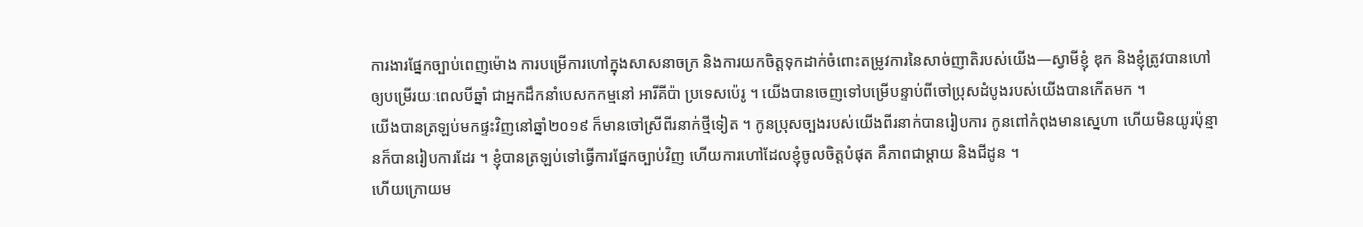ការងារផ្នែកច្បាប់ពេញម៉ោង ការបម្រើការហៅក្នុងសាសនាចក្រ និងការយកចិត្តទុកដាក់ចំពោះតម្រូវការនៃសាច់ញាតិរបស់យើង—ស្វាមីខ្ញុំ ឌុក និងខ្ញុំត្រូវបានហៅឲ្យបម្រើរយៈពេលបីឆ្នាំ ជាអ្នកដឹកនាំបេសកកម្មនៅ អារីគីប៉ា ប្រទេសប៉េរូ ។ យើងបានចេញទៅបម្រើបន្ទាប់ពីចៅប្រុសដំបូងរបស់យើងបានកើតមក ។
យើងបានត្រឡប់មកផ្ទះវិញនៅឆ្នាំ២០១៩ ក៏មានចៅស្រីពីរនាក់ថ្មីទៀត ។ កូនប្រុសច្បងរបស់យើងពីរនាក់បានរៀបការ កូនពៅកំពុងមានស្នេហា ហើយមិនយូរប៉ុន្មានក៏បានរៀបការដែរ ។ ខ្ញុំបានត្រឡប់ទៅធ្វើការផ្នែកច្បាប់វិញ ហើយការហៅដែលខ្ញុំចូលចិត្តបំផុត គឺភាពជាម្តាយ និងជីដូន ។
ហើយក្រោយម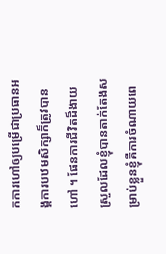កការហៅឲ្យបម្រើជាប្រធានអង្គការបឋមសិក្សាក៏ត្រូវបានហៅ ។ ផែនការជីវិតដ៏ងាយស្រួលដែលខ្ញុំបានតាក់តែងសម្រាប់ខ្លួនខ្ញុំគឺការចំណាយពេ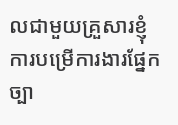លជាមួយគ្រួសារខ្ញុំ ការបម្រើការងារផ្នែកច្បា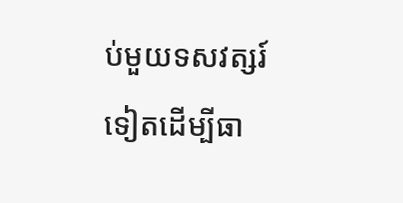ប់មួយទសវត្សរ៍ទៀតដើម្បីធា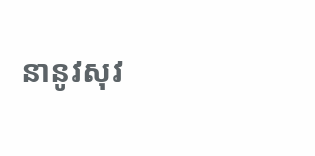នានូវសុវ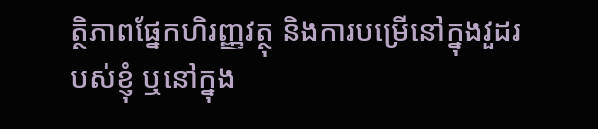ត្ថិភាពផ្នែកហិរញ្ញវត្ថុ និងការបម្រើនៅក្នុងវួដរបស់ខ្ញុំ ឬនៅក្នុង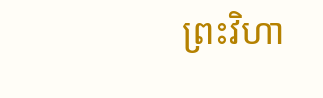ព្រះវិហា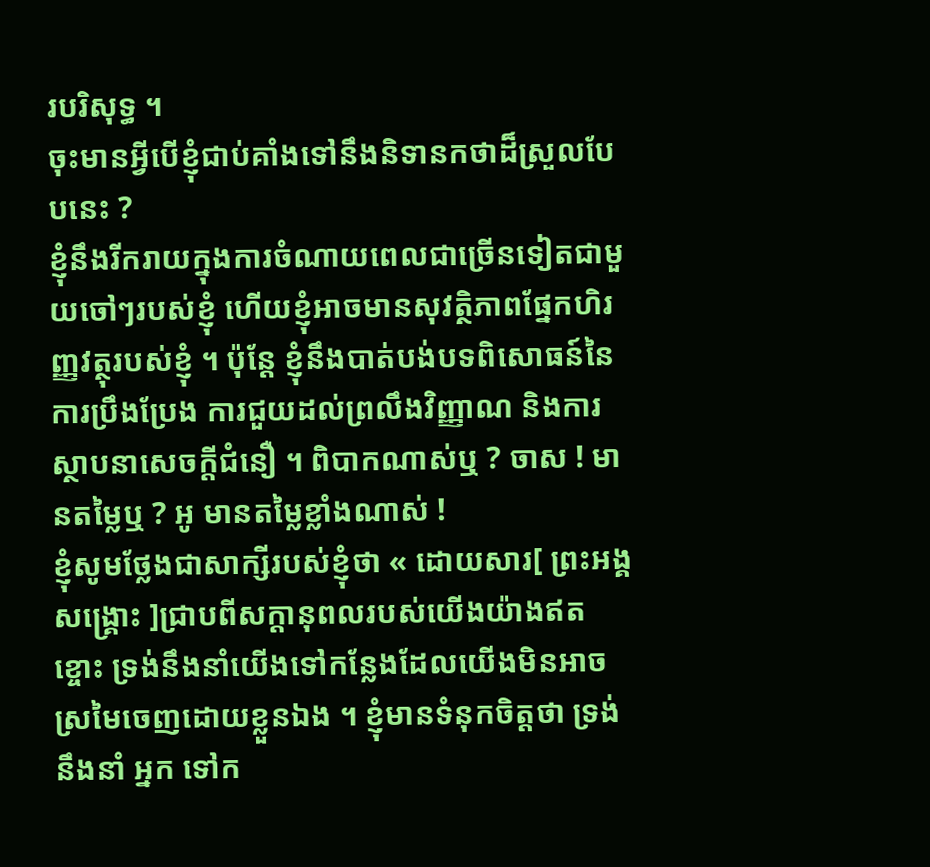របរិសុទ្ធ ។
ចុះមានអ្វីបើខ្ញុំជាប់គាំងទៅនឹងនិទានកថាដ៏ស្រួលបែបនេះ ?
ខ្ញុំនឹងរីករាយក្នុងការចំណាយពេលជាច្រើនទៀតជាមួយចៅៗរបស់ខ្ញុំ ហើយខ្ញុំអាចមានសុវត្ថិភាពផ្នែកហិរញ្ញវត្ថុរបស់ខ្ញុំ ។ ប៉ុន្តែ ខ្ញុំនឹងបាត់បង់បទពិសោធន៍នៃការប្រឹងប្រែង ការជួយដល់ព្រលឹងវិញ្ញាណ និងការស្ថាបនាសេចក្តីជំនឿ ។ ពិបាកណាស់ឬ ? ចាស ! មានតម្លៃឬ ? អូ មានតម្លៃខ្លាំងណាស់ !
ខ្ញុំសូមថ្លែងជាសាក្សីរបស់ខ្ញុំថា « ដោយសារ[ ព្រះអង្គសង្រ្គោះ ]ជ្រាបពីសក្ដានុពលរបស់យើងយ៉ាងឥតខ្ចោះ ទ្រង់នឹងនាំយើងទៅកន្លែងដែលយើងមិនអាចស្រមៃចេញដោយខ្លួនឯង ។ ខ្ញុំមានទំនុកចិត្តថា ទ្រង់នឹងនាំ អ្នក ទៅក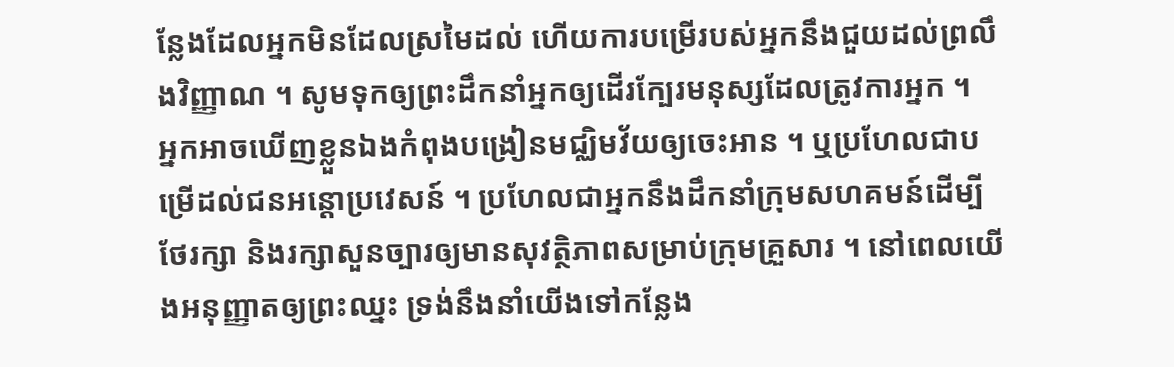ន្លែងដែលអ្នកមិនដែលស្រមៃដល់ ហើយការបម្រើរបស់អ្នកនឹងជួយដល់ព្រលឹងវិញ្ញាណ ។ សូមទុកឲ្យព្រះដឹកនាំអ្នកឲ្យដើរក្បែរមនុស្សដែលត្រូវការអ្នក ។
អ្នកអាចឃើញខ្លួនឯងកំពុងបង្រៀនមជ្ឈិមវ័យឲ្យចេះអាន ។ ឬប្រហែលជាបម្រើដល់ជនអន្តោប្រវេសន៍ ។ ប្រហែលជាអ្នកនឹងដឹកនាំក្រុមសហគមន៍ដើម្បីថែរក្សា និងរក្សាសួនច្បារឲ្យមានសុវត្ថិភាពសម្រាប់ក្រុមគ្រួសារ ។ នៅពេលយើងអនុញ្ញាតឲ្យព្រះឈ្នះ ទ្រង់នឹងនាំយើងទៅកន្លែង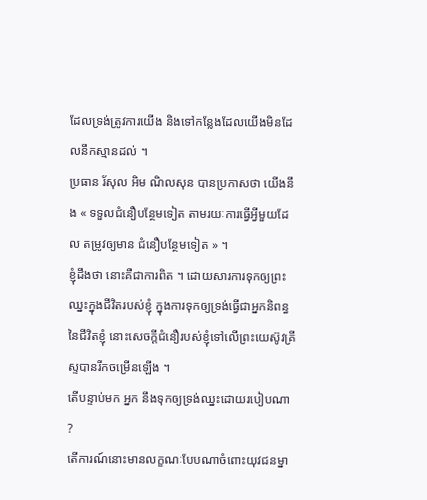ដែលទ្រង់ត្រូវការយើង និងទៅកន្លែងដែលយើងមិនដែលនឹកស្មានដល់ ។
ប្រធាន រ័សុល អិម ណិលសុន បានប្រកាសថា យើងនឹង « ទទួលជំនឿបន្ថែមទៀត តាមរយៈការធ្វើអ្វីមួយដែល តម្រូវឲ្យមាន ជំនឿបន្ថែមទៀត » ។
ខ្ញុំដឹងថា នោះគឺជាការពិត ។ ដោយសារការទុកឲ្យព្រះឈ្នះក្នុងជីវិតរបស់ខ្ញុំ ក្នុងការទុកឲ្យទ្រង់ធ្វើជាអ្នកនិពន្ធនៃជីវិតខ្ញុំ នោះសេចក្តីជំនឿរបស់ខ្ញុំទៅលើព្រះយេស៊ូវគ្រីស្ទបានរីកចម្រើនឡើង ។
តើបន្ទាប់មក អ្នក នឹងទុកឲ្យទ្រង់ឈ្នះដោយរបៀបណា ?
តើការណ៍នោះមានលក្ខណៈបែបណាចំពោះយុវជនម្នា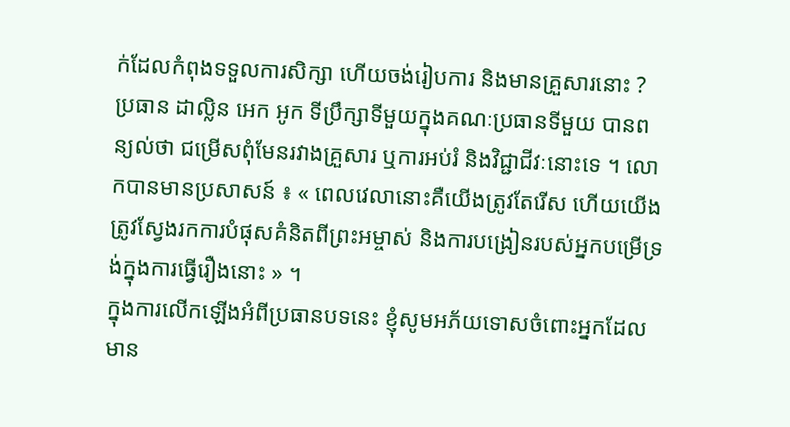ក់ដែលកំពុងទទួលការសិក្សា ហើយចង់រៀបការ និងមានគ្រួសារនោះ ? ប្រធាន ដាល្លិន អេក អូក ទីប្រឹក្សាទីមួយក្នុងគណៈប្រធានទីមួយ បានពន្យល់ថា ជម្រើសពុំមែនរវាងគ្រួសារ ឬការអប់រំ និងវិជ្ជាជីវៈនោះទេ ។ លោកបានមានប្រសាសន៍ ៖ « ពេលវេលានោះគឺយើងត្រូវតែរើស ហើយយើងត្រូវស្វែងរកការបំផុសគំនិតពីព្រះអម្ចាស់ និងការបង្រៀនរបស់អ្នកបម្រើទ្រង់ក្នុងការធ្វើរឿងនោះ » ។
ក្នុងការលើកឡើងអំពីប្រធានបទនេះ ខ្ញុំសូមអភ័យទោសចំពោះអ្នកដែលមាន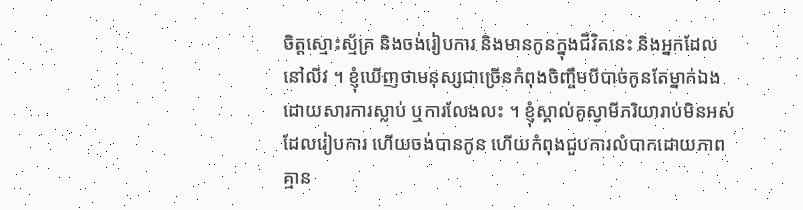ចិត្តស្មោះស្ម័គ្រ និងចង់រៀបការ និងមានកូនក្នុងជីវិតនេះ និងអ្នកដែលនៅលីវ ។ ខ្ញុំឃើញថាមនុស្សជាច្រើនកំពុងចិញ្ចឹមបីបាច់កូនតែម្នាក់ឯងដោយសារការស្លាប់ ឬការលែងលះ ។ ខ្ញុំស្គាល់គូស្វាមីភរិយារាប់មិនអស់ដែលរៀបការ ហើយចង់បានកូន ហើយកំពុងជួបការលំបាកដោយភាពគ្មាន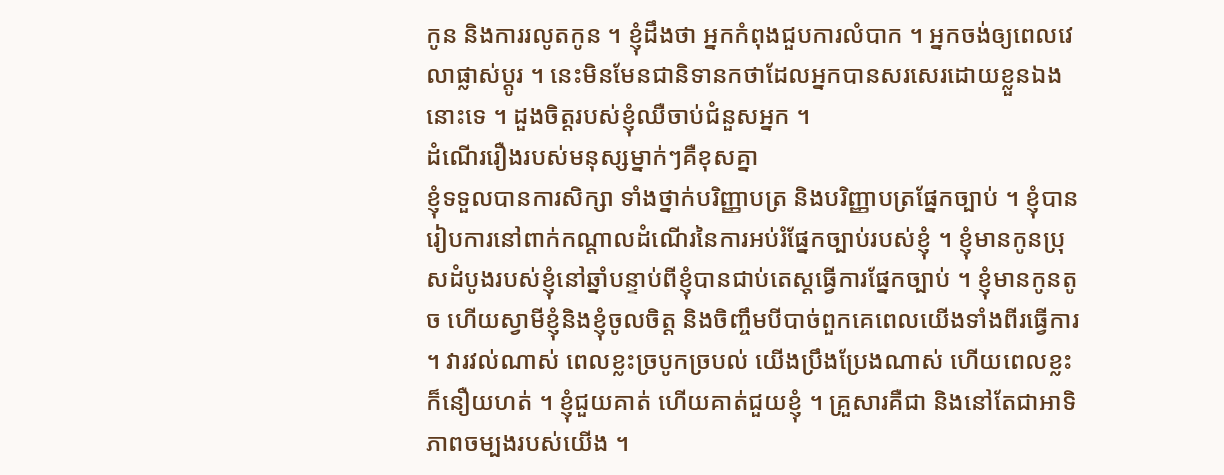កូន និងការរលូតកូន ។ ខ្ញុំដឹងថា អ្នកកំពុងជួបការលំបាក ។ អ្នកចង់ឲ្យពេលវេលាផ្លាស់ប្តូរ ។ នេះមិនមែនជានិទានកថាដែលអ្នកបានសរសេរដោយខ្លួនឯងនោះទេ ។ ដួងចិត្តរបស់ខ្ញុំឈឺចាប់ជំនួសអ្នក ។
ដំណើររឿងរបស់មនុស្សម្នាក់ៗគឺខុសគ្នា
ខ្ញុំទទួលបានការសិក្សា ទាំងថ្នាក់បរិញ្ញាបត្រ និងបរិញ្ញាបត្រផ្នែកច្បាប់ ។ ខ្ញុំបានរៀបការនៅពាក់កណ្តាលដំណើរនៃការអប់រំផ្នែកច្បាប់របស់ខ្ញុំ ។ ខ្ញុំមានកូនប្រុសដំបូងរបស់ខ្ញុំនៅឆ្នាំបន្ទាប់ពីខ្ញុំបានជាប់តេស្តធ្វើការផ្នែកច្បាប់ ។ ខ្ញុំមានកូនតូច ហើយស្វាមីខ្ញុំនិងខ្ញុំចូលចិត្ត និងចិញ្ចឹមបីបាច់ពួកគេពេលយើងទាំងពីរធ្វើការ ។ វារវល់ណាស់ ពេលខ្លះច្របូកច្របល់ យើងប្រឹងប្រែងណាស់ ហើយពេលខ្លះក៏នឿយហត់ ។ ខ្ញុំជួយគាត់ ហើយគាត់ជួយខ្ញុំ ។ គ្រួសារគឺជា និងនៅតែជាអាទិភាពចម្បងរបស់យើង ។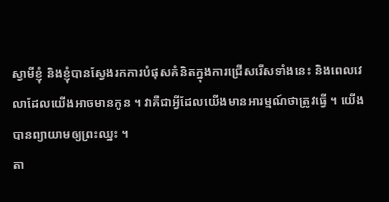ស្វាមីខ្ញុំ និងខ្ញុំបានស្វែងរកការបំផុសគំនិតក្នុងការជ្រើសរើសទាំងនេះ និងពេលវេលាដែលយើងអាចមានកូន ។ វាគឺជាអ្វីដែលយើងមានអារម្មណ៍ថាត្រូវធ្វើ ។ យើងបានព្យាយាមឲ្យព្រះឈ្នះ ។
តា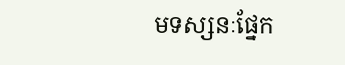មទស្សនៈផ្នែក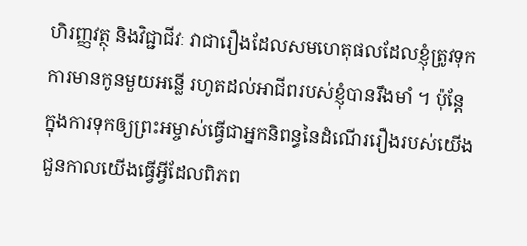ហិរញ្ញវត្ថុ និងវិជ្ជាជីវៈ វាជារឿងដែលសមហេតុផលដែលខ្ញុំត្រូវទុកការមានកូនមួយអន្លើ រហូតដល់អាជីពរបស់ខ្ញុំបានរឹងមាំ ។ ប៉ុន្តែ ក្នុងការទុកឲ្យព្រះអម្ចាស់ធ្វើជាអ្នកនិពន្ធនៃដំណើររឿងរបស់យើង ជួនកាលយើងធ្វើអ្វីដែលពិភព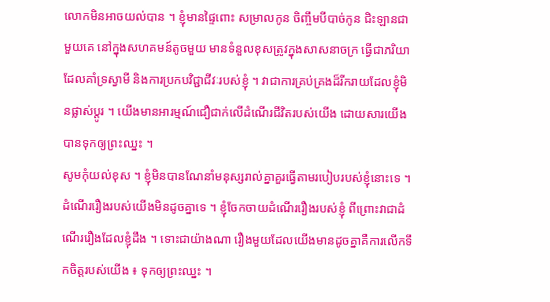លោកមិនអាចយល់បាន ។ ខ្ញុំមានផ្ទៃពោះ សម្រាលកូន ចិញ្ចឹមបីបាច់កូន ជិះឡានជាមួយគេ នៅក្នុងសហគមន៍តូចមួយ មានទំនួលខុសត្រូវក្នុងសាសនាចក្រ ធ្វើជាភរិយាដែលគាំទ្រស្វាមី និងការប្រកបវិជ្ជាជីវៈរបស់ខ្ញុំ ។ វាជាការគ្រប់គ្រងដ៏រីករាយដែលខ្ញុំមិនផ្លាស់ប្តូរ ។ យើងមានអារម្មណ៍ជឿជាក់លើដំណើរជីវិតរបស់យើង ដោយសារយើងបានទុកឲ្យព្រះឈ្នះ ។
សូមកុំយល់ខុស ។ ខ្ញុំមិនបានណែនាំមនុស្សរាល់គ្នាគួរធ្វើតាមរបៀបរបស់ខ្ញុំនោះទេ ។ ដំណើររឿងរបស់យើងមិនដូចគ្នាទេ ។ ខ្ញុំចែកចាយដំណើររឿងរបស់ខ្ញុំ ពីព្រោះវាជាដំណើររឿងដែលខ្ញុំដឹង ។ ទោះជាយ៉ាងណា រឿងមួយដែលយើងមានដូចគ្នាគឺការលើកទឹកចិត្តរបស់យើង ៖ ទុកឲ្យព្រះឈ្នះ ។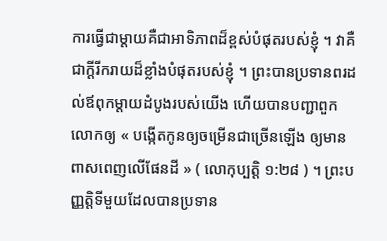ការធ្វើជាម្តាយគឺជាអាទិភាពដ៏ខ្ពស់បំផុតរបស់ខ្ញុំ ។ វាគឺជាក្តីរីករាយដ៏ខ្លាំងបំផុតរបស់ខ្ញុំ ។ ព្រះបានប្រទានពរដល់ឪពុកម្តាយដំបូងរបស់យើង ហើយបានបញ្ជាពួកលោកឲ្យ « បង្កើតកូនឲ្យចម្រើនជាច្រើនឡើង ឲ្យមានពាសពេញលើផែនដី » ( លោកុប្បត្តិ ១:២៨ ) ។ ព្រះបញ្ញត្តិទីមួយដែលបានប្រទាន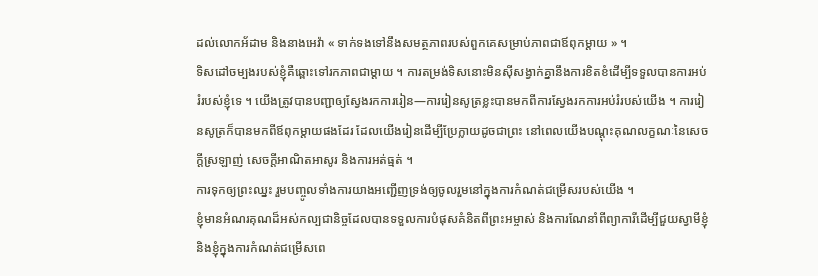ដល់លោកអ័ដាម និងនាងអេវ៉ា « ទាក់ទងទៅនឹងសមត្ថភាពរបស់ពួកគេសម្រាប់ភាពជាឪពុកម្ដាយ » ។
ទិសដៅចម្បងរបស់ខ្ញុំគឺឆ្ពោះទៅរកភាពជាម្តាយ ។ ការតម្រង់ទិសនោះមិនស៊ីសង្វាក់គ្នានឹងការខិតខំដើម្បីទទួលបានការអប់រំរបស់ខ្ញុំទេ ។ យើងត្រូវបានបញ្ជាឲ្យស្វែងរកការរៀន—ការរៀនសូត្រខ្លះបានមកពីការស្វែងរកការអប់រំរបស់យើង ។ ការរៀនសូត្រក៏បានមកពីឪពុកម្តាយផងដែរ ដែលយើងរៀនដើម្បីប្រែក្លាយដូចជាព្រះ នៅពេលយើងបណ្តុះគុណលក្ខណៈនៃសេចក្ដីស្រឡាញ់ សេចក្តីអាណិតអាសូរ និងការអត់ធ្មត់ ។
ការទុកឲ្យព្រះឈ្នះ រួមបញ្ចូលទាំងការយាងអញ្ជើញទ្រង់ឲ្យចូលរួមនៅក្នុងការកំណត់ជម្រើសរបស់យើង ។
ខ្ញុំមានអំណរគុណដ៏អស់កល្បជានិច្ចដែលបានទទួលការបំផុសគំនិតពីព្រះអម្ចាស់ និងការណែនាំពីព្យាការីដើម្បីជួយស្វាមីខ្ញុំ និងខ្ញុំក្នុងការកំណត់ជម្រើសពេ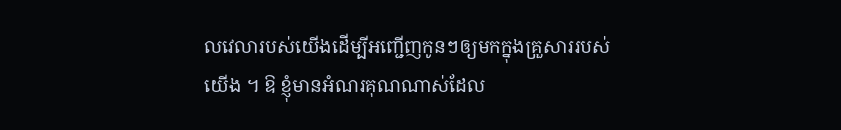លវេលារបស់យើងដើម្បីអញ្ជើញកូនៗឲ្យមកក្នុងគ្រួសាររបស់យើង ។ ឱ ខ្ញុំមានអំណរគុណណាស់ដែល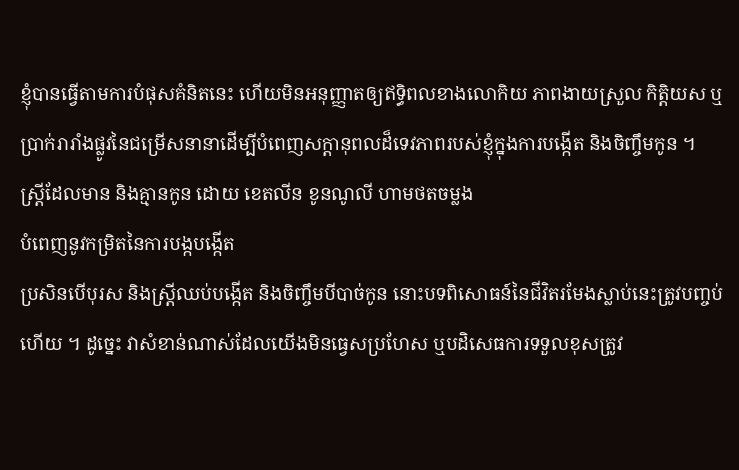ខ្ញុំបានធ្វើតាមការបំផុសគំនិតនេះ ហើយមិនអនុញ្ញាតឲ្យឥទ្ធិពលខាងលោកិយ ភាពងាយស្រួល កិត្តិយស ឬប្រាក់រារាំងផ្លូវនៃជម្រើសនានាដើម្បីបំពេញសក្តានុពលដ៏ទេវភាពរបស់ខ្ញុំក្នុងការបង្កើត និងចិញ្ចឹមកូន ។
ស្ត្រីដែលមាន និងគ្មានកូន ដោយ ខេតលីន ខូនណូលី ហាមថតចម្លង
បំពេញនូវកម្រិតនៃការបង្កបង្កើត
ប្រសិនបើបុរស និងស្ត្រីឈប់បង្កើត និងចិញ្ចឹមបីបាច់កូន នោះបទពិសោធន៍នៃជីវិតរមែងស្លាប់នេះត្រូវបញ្ចប់ហើយ ។ ដូច្នេះ វាសំខាន់ណាស់ដែលយើងមិនធ្វេសប្រហែស ឬបដិសេធការទទួលខុសត្រូវ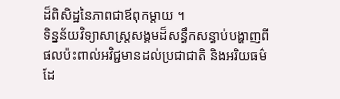ដ៏ពិសិដ្ឋនៃភាពជាឪពុកម្តាយ ។
ទិន្នន័យវិទ្យាសាស្ត្រសង្គមដ៏សន្ធឹកសន្ធាប់បង្ហាញពីផលប៉ះពាល់អវិជ្ជមានដល់ប្រជាជាតិ និងអរិយធម៌ដែ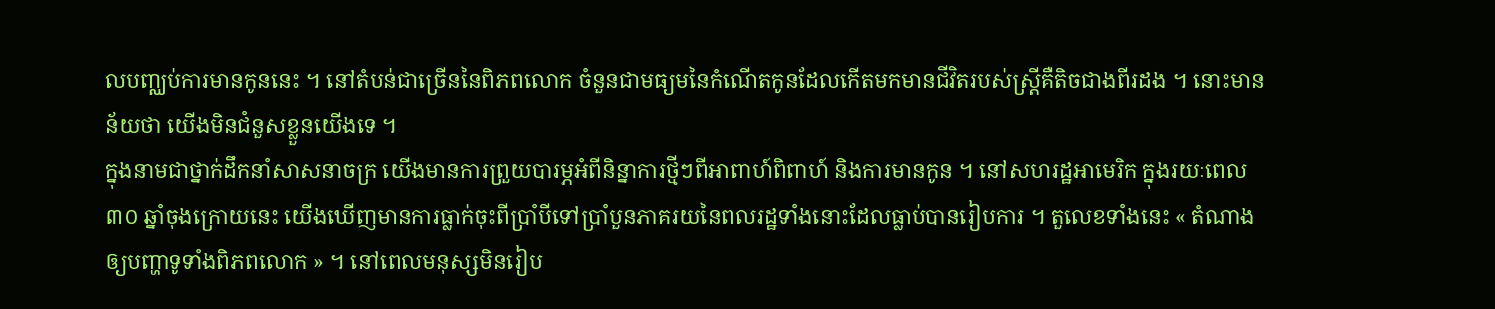លបញ្ឈប់ការមានកូននេះ ។ នៅតំបន់ជាច្រើននៃពិភពលោក ចំនួនជាមធ្យមនៃកំណើតកូនដែលកើតមកមានជីវិតរបស់ស្ត្រីគឺតិចជាងពីរដង ។ នោះមានន័យថា យើងមិនជំនួសខ្លួនយើងទេ ។
ក្នុងនាមជាថ្នាក់ដឹកនាំសាសនាចក្រ យើងមានការព្រួយបារម្ភអំពីនិន្នាការថ្មីៗពីអាពាហ៍ពិពាហ៍ និងការមានកូន ។ នៅសហរដ្ឋអាមេរិក ក្នុងរយៈពេល ៣០ ឆ្នាំចុងក្រោយនេះ យើងឃើញមានការធ្លាក់ចុះពីប្រាំបីទៅប្រាំបួនភាគរយនៃពលរដ្ឋទាំងនោះដែលធ្លាប់បានរៀបការ ។ តួលេខទាំងនេះ « តំណាងឲ្យបញ្ហាទូទាំងពិភពលោក » ។ នៅពេលមនុស្សមិនរៀប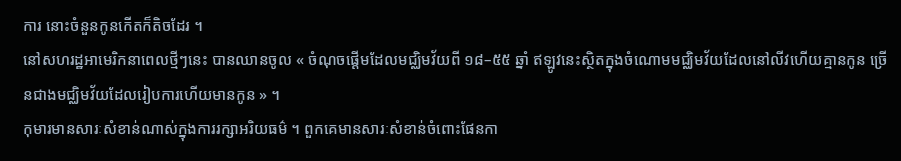ការ នោះចំនួនកូនកើតក៏តិចដែរ ។
នៅសហរដ្ឋអាមេរិកនាពេលថ្មីៗនេះ បានឈានចូល « ចំណុចផ្ដើមដែលមជ្ឈិមវ័យពី ១៨–៥៥ ឆ្នាំ ឥឡូវនេះស្ថិតក្នុងចំណោមមជ្ឈិមវ័យដែលនៅលីវហើយគ្មានកូន ច្រើនជាងមជ្ឈិមវ័យដែលរៀបការហើយមានកូន » ។
កុមារមានសារៈសំខាន់ណាស់ក្នុងការរក្សាអរិយធម៌ ។ ពួកគេមានសារៈសំខាន់ចំពោះផែនកា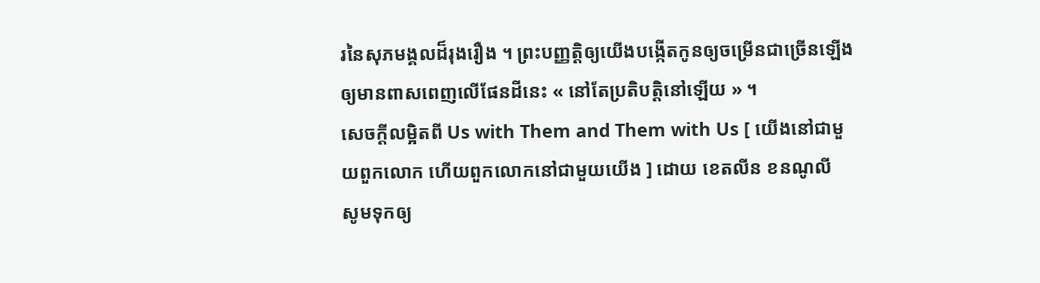រនៃសុភមង្គលដ៏រុងរឿង ។ ព្រះបញ្ញត្តិឲ្យយើងបង្កើតកូនឲ្យចម្រើនជាច្រើនឡើង ឲ្យមានពាសពេញលើផែនដីនេះ « នៅតែប្រតិបត្តិនៅឡើយ » ។
សេចក្តីលម្អិតពី Us with Them and Them with Us [ យើងនៅជាមួយពួកលោក ហើយពួកលោកនៅជាមួយយើង ] ដោយ ខេតលីន ខនណូលី
សូមទុកឲ្យ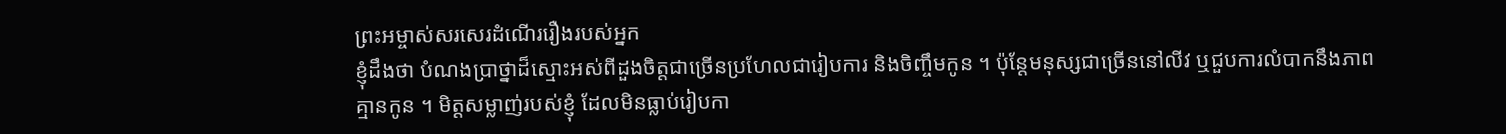ព្រះអម្ចាស់សរសេរដំណើររឿងរបស់អ្នក
ខ្ញុំដឹងថា បំណងប្រាថ្នាដ៏ស្មោះអស់ពីដួងចិត្តជាច្រើនប្រហែលជារៀបការ និងចិញ្ចឹមកូន ។ ប៉ុន្តែមនុស្សជាច្រើននៅលីវ ឬជួបការលំបាកនឹងភាពគ្មានកូន ។ មិត្តសម្លាញ់របស់ខ្ញុំ ដែលមិនធ្លាប់រៀបកា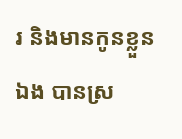រ និងមានកូនខ្លួនឯង បានស្រ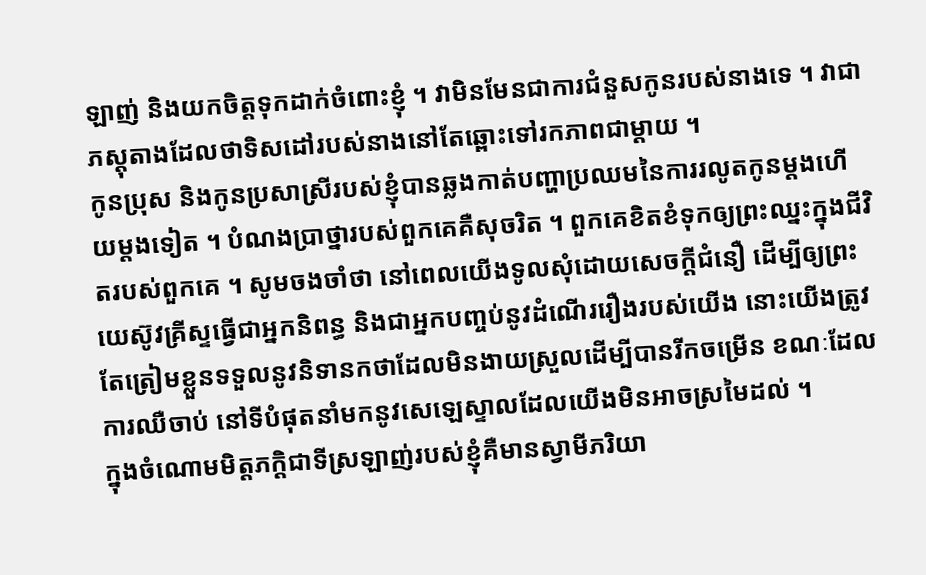ឡាញ់ និងយកចិត្តទុកដាក់ចំពោះខ្ញុំ ។ វាមិនមែនជាការជំនួសកូនរបស់នាងទេ ។ វាជាភស្តុតាងដែលថាទិសដៅរបស់នាងនៅតែឆ្ពោះទៅរកភាពជាម្តាយ ។
កូនប្រុស និងកូនប្រសាស្រីរបស់ខ្ញុំបានឆ្លងកាត់បញ្ហាប្រឈមនៃការរលូតកូនម្តងហើយម្តងទៀត ។ បំណងប្រាថ្នារបស់ពួកគេគឺសុចរិត ។ ពួកគេខិតខំទុកឲ្យព្រះឈ្នះក្នុងជីវិតរបស់ពួកគេ ។ សូមចងចាំថា នៅពេលយើងទូលសុំដោយសេចក្ដីជំនឿ ដើម្បីឲ្យព្រះយេស៊ូវគ្រីស្ទធ្វើជាអ្នកនិពន្ធ និងជាអ្នកបញ្ចប់នូវដំណើររឿងរបស់យើង នោះយើងត្រូវតែត្រៀមខ្លួនទទួលនូវនិទានកថាដែលមិនងាយស្រួលដើម្បីបានរីកចម្រើន ខណៈដែលការឈឺចាប់ នៅទីបំផុតនាំមកនូវសេឡេស្ទាលដែលយើងមិនអាចស្រមៃដល់ ។
ក្នុងចំណោមមិត្តភក្តិជាទីស្រឡាញ់របស់ខ្ញុំគឺមានស្វាមីភរិយា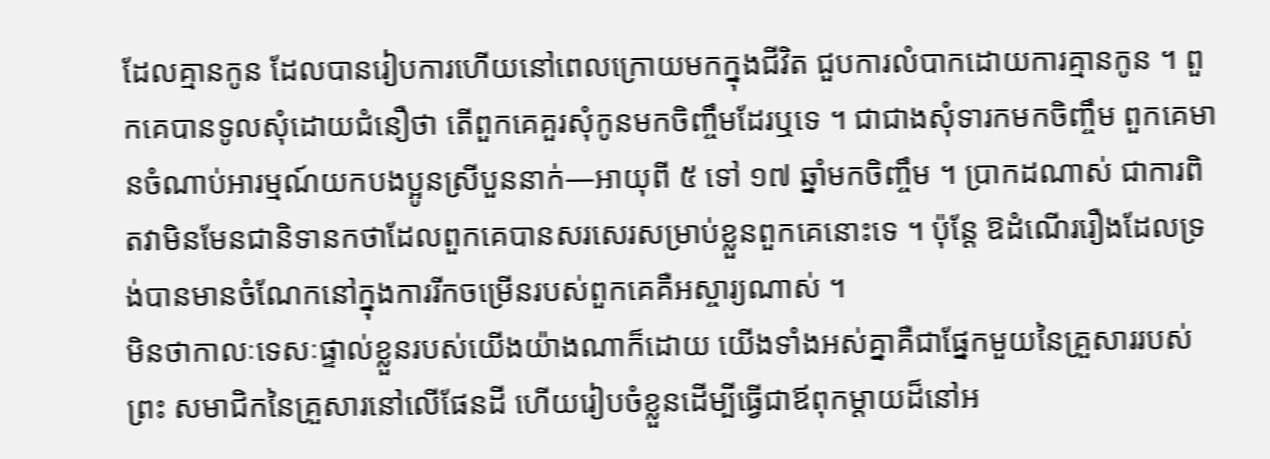ដែលគ្មានកូន ដែលបានរៀបការហើយនៅពេលក្រោយមកក្នុងជីវិត ជួបការលំបាកដោយការគ្មានកូន ។ ពួកគេបានទូលសុំដោយជំនឿថា តើពួកគេគួរសុំកូនមកចិញ្ចឹមដែរឬទេ ។ ជាជាងសុំទារកមកចិញ្ចឹម ពួកគេមានចំណាប់អារម្មណ៍យកបងប្អូនស្រីបួននាក់—អាយុពី ៥ ទៅ ១៧ ឆ្នាំមកចិញ្ចឹម ។ ប្រាកដណាស់ ជាការពិតវាមិនមែនជានិទានកថាដែលពួកគេបានសរសេរសម្រាប់ខ្លួនពួកគេនោះទេ ។ ប៉ុន្តែ ឱដំណើររឿងដែលទ្រង់បានមានចំណែកនៅក្នុងការរីកចម្រើនរបស់ពួកគេគឺអស្ចារ្យណាស់ ។
មិនថាកាលៈទេសៈផ្ទាល់ខ្លួនរបស់យើងយ៉ាងណាក៏ដោយ យើងទាំងអស់គ្នាគឺជាផ្នែកមួយនៃគ្រួសាររបស់ព្រះ សមាជិកនៃគ្រួសារនៅលើផែនដី ហើយរៀបចំខ្លួនដើម្បីធ្វើជាឪពុកម្តាយដ៏នៅអ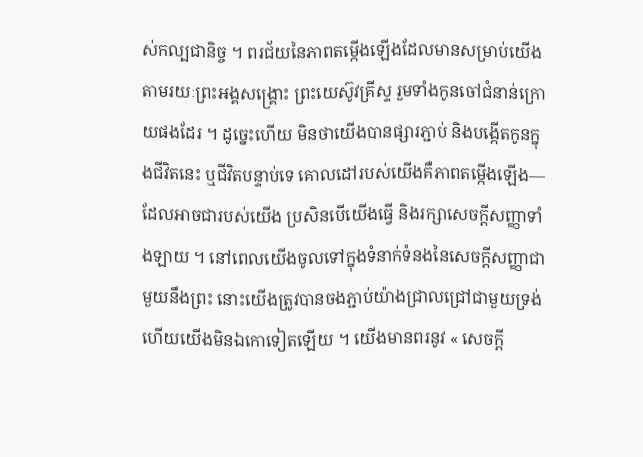ស់កល្បជានិច្ច ។ ពរជ័យនៃភាពតម្កើងឡើងដែលមានសម្រាប់យើងតាមរយៈព្រះអង្គសង្គ្រោះ ព្រះយេស៊ូវគ្រីស្ទ រួមទាំងកូនចៅជំនាន់ក្រោយផងដែរ ។ ដូច្នេះហើយ មិនថាយើងបានផ្សារភ្ជាប់ និងបង្កើតកូនក្នុងជីវិតនេះ ឬជីវិតបន្ទាប់ទេ គោលដៅរបស់យើងគឺភាពតម្កើងឡើង—ដែលអាចជារបស់យើង ប្រសិនបើយើងធ្វើ និងរក្សាសេចក្ដីសញ្ញាទាំងឡាយ ។ នៅពេលយើងចូលទៅក្នុងទំនាក់ទំនងនៃសេចក្តីសញ្ញាជាមួយនឹងព្រះ នោះយើងត្រូវបានចងភ្ជាប់យ៉ាងជ្រាលជ្រៅជាមួយទ្រង់ ហើយយើងមិនឯកោទៀតឡើយ ។ យើងមានពរនូវ « សេចក្តី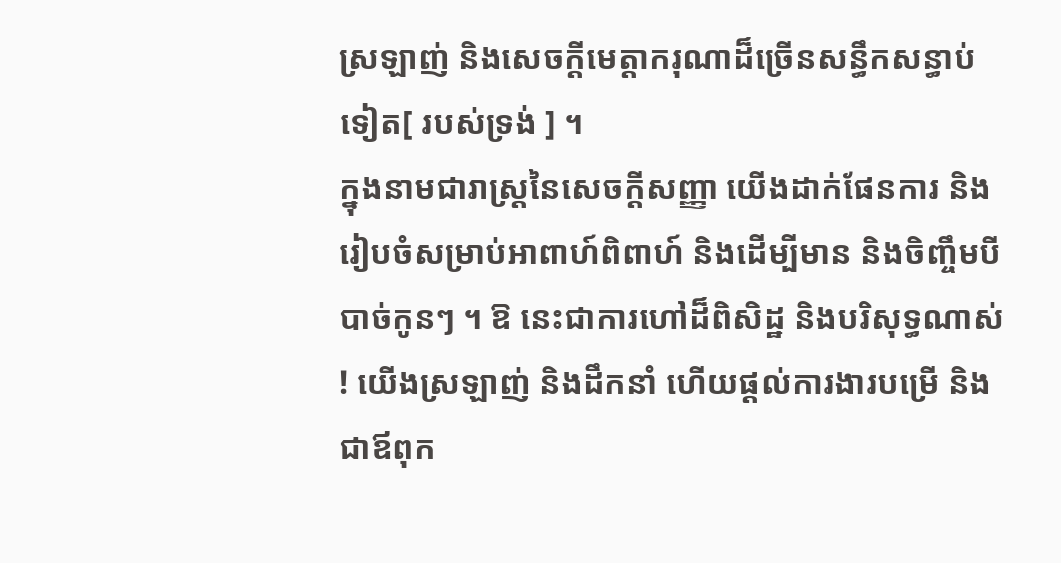ស្រឡាញ់ និងសេចក្តីមេត្តាករុណាដ៏ច្រើនសន្ធឹកសន្ធាប់ទៀត[ របស់ទ្រង់ ] ។
ក្នុងនាមជារាស្រ្តនៃសេចក្ដីសញ្ញា យើងដាក់ផែនការ និងរៀបចំសម្រាប់អាពាហ៍ពិពាហ៍ និងដើម្បីមាន និងចិញ្ចឹមបីបាច់កូនៗ ។ ឱ នេះជាការហៅដ៏ពិសិដ្ឋ និងបរិសុទ្ធណាស់ ! យើងស្រឡាញ់ និងដឹកនាំ ហើយផ្ដល់ការងារបម្រើ និងជាឪពុក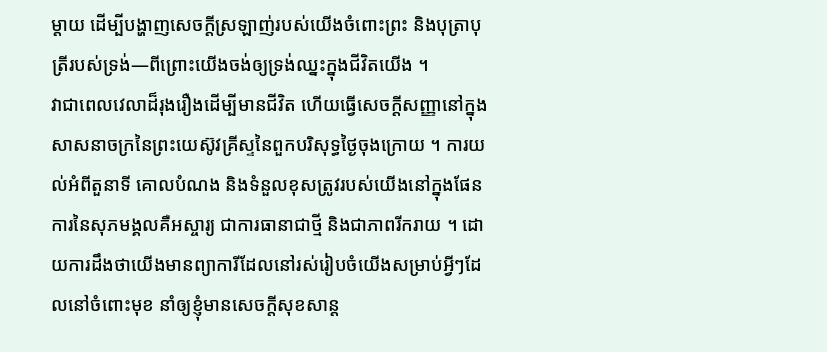ម្តាយ ដើម្បីបង្ហាញសេចក្ដីស្រឡាញ់របស់យើងចំពោះព្រះ និងបុត្រាបុត្រីរបស់ទ្រង់—ពីព្រោះយើងចង់ឲ្យទ្រង់ឈ្នះក្នុងជីវិតយើង ។
វាជាពេលវេលាដ៏រុងរឿងដើម្បីមានជីវិត ហើយធ្វើសេចក្ដីសញ្ញានៅក្នុងសាសនាចក្រនៃព្រះយេស៊ូវគ្រីស្ទនៃពួកបរិសុទ្ធថ្ងៃចុងក្រោយ ។ ការយល់អំពីតួនាទី គោលបំណង និងទំនួលខុសត្រូវរបស់យើងនៅក្នុងផែនការនៃសុភមង្គលគឺអស្ចារ្យ ជាការធានាជាថ្មី និងជាភាពរីករាយ ។ ដោយការដឹងថាយើងមានព្យាការីដែលនៅរស់រៀបចំយើងសម្រាប់អ្វីៗដែលនៅចំពោះមុខ នាំឲ្យខ្ញុំមានសេចក្តីសុខសាន្ត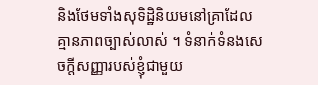និងថែមទាំងសុទិដ្ឋិនិយមនៅគ្រាដែលគ្មានភាពច្បាស់លាស់ ។ ទំនាក់ទំនងសេចក្តីសញ្ញារបស់ខ្ញុំជាមួយ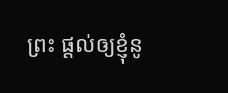ព្រះ ផ្ដល់ឲ្យខ្ញុំនូ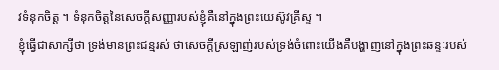វទំនុកចិត្ត ។ ទំនុកចិត្តនៃសេចក្តីសញ្ញារបស់ខ្ញុំគឺនៅក្នុងព្រះយេស៊ូវគ្រីស្ទ ។
ខ្ញុំធ្វើជាសាក្សីថា ទ្រង់មានព្រះជន្មរស់ ថាសេចក្តីស្រឡាញ់របស់ទ្រង់ចំពោះយើងគឺបង្ហាញនៅក្នុងព្រះឆន្ទៈរបស់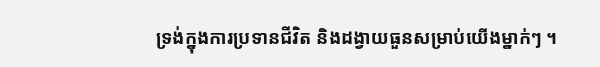ទ្រង់ក្នុងការប្រទានជីវិត និងដង្វាយធួនសម្រាប់យើងម្នាក់ៗ ។